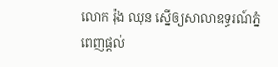លោក រ៉ុង ឈុន ស្នើឲ្យសាលាឧទ្ធរណ៍ភ្នំពេញផ្តល់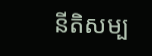នីតិសម្ប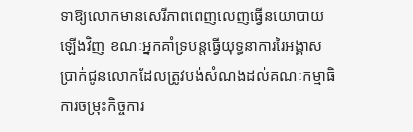ទាឱ្យលោកមានសេរីភាពពេញលេញធ្វើនយោបាយឡើងវិញ ខណៈអ្នកគាំទ្របន្តធ្វើយុទ្ធនាការរៃអង្គាសប្រាក់ជូនលោកដែលត្រូវបង់សំណងដល់គណៈកម្មាធិការចម្រុះកិច្ចការ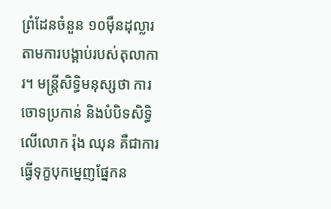ព្រំដែនចំនួន ១០ម៉ឺនដុល្លារ តាមការបង្គាប់របស់តុលាការ។ មន្ត្រីសិទ្ធិមនុស្សថា ការចោទប្រកាន់ និងបំបិទសិទ្ធិលើលោក រ៉ុង ឈុន គឺជាការធ្វើទុក្ខបុកម្នេញផ្នែកន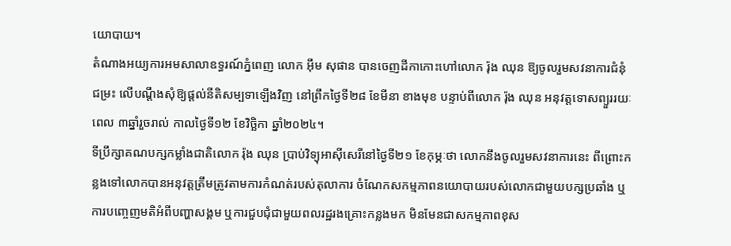យោបាយ។
តំណាងអយ្យការអមសាលាឧទ្ធរណ៍ភ្នំពេញ លោក អ៊ឹម សុផាន បានចេញដីកាកោះហៅលោក រ៉ុង ឈុន ឱ្យចូលរួមសវនាការជំនុំជម្រះ លើបណ្ដឹងសុំឱ្យផ្តល់នីតិសម្បទាឡើងវិញ នៅព្រឹកថ្ងៃទី២៨ ខែមីនា ខាងមុខ បន្ទាប់ពីលោក រ៉ុង ឈុន អនុវត្តទោសព្យួររយៈពេល ៣ឆ្នាំរួចរាល់ កាលថ្ងៃទី១២ ខែវិច្ឆិកា ឆ្នាំ២០២៤។
ទីប្រឹក្សាគណបក្សកម្លាំងជាតិលោក រ៉ុង ឈុន ប្រាប់វិទ្យុអាស៊ីសេរីនៅថ្ងៃទី២១ ខែកុម្ភៈថា លោកនឹងចូលរួមសវនាការនេះ ពីព្រោះកន្លងទៅលោកបានអនុវត្តត្រឹមត្រូវតាមការកំណត់របស់តុលាការ ចំណែកសកម្មភាពនយោបាយរបស់លោកជាមួយបក្សប្រឆាំង ឬការបញ្ចេញមតិអំពីបញ្ហាសង្គម ឬការជួបជុំជាមួយពលរដ្ឋរងគ្រោះកន្លងមក មិនមែនជាសកម្មភាពខុស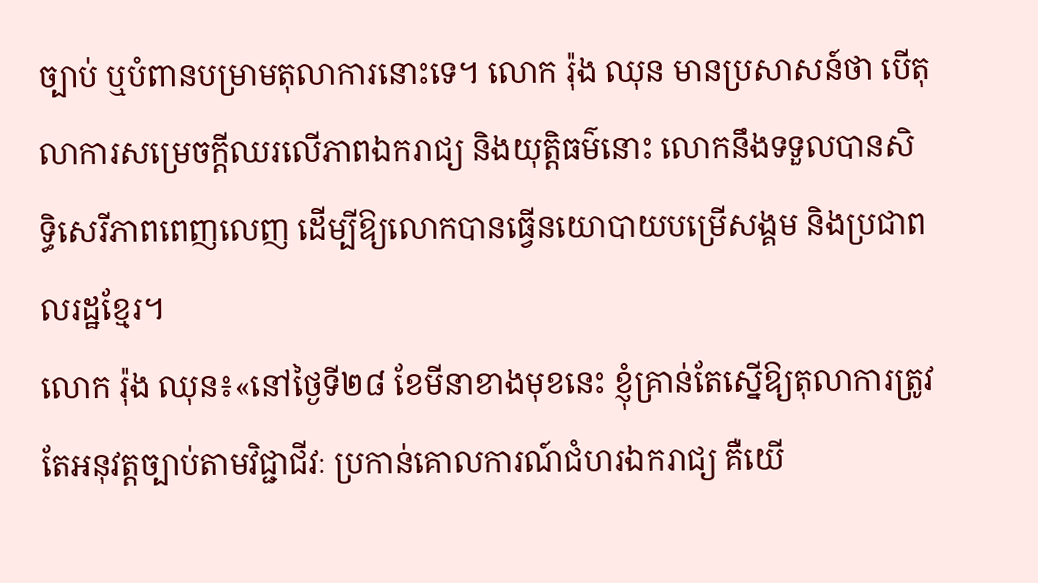ច្បាប់ ឬបំពានបម្រាមតុលាការនោះទេ។ លោក រ៉ុង ឈុន មានប្រសាសន៍ថា បើតុលាការសម្រេចក្ដីឈរលើភាពឯករាជ្យ និងយុត្តិធម៌នោះ លោកនឹងទទួលបានសិទ្ធិសេរីភាពពេញលេញ ដើម្បីឱ្យលោកបានធ្វើនយោបាយបម្រើសង្គម និងប្រជាពលរដ្ឋខ្មែរ។
លោក រ៉ុង ឈុន៖«នៅថ្ងៃទី២៨ ខែមីនាខាងមុខនេះ ខ្ញុំគ្រាន់តែស្នើឱ្យតុលាការត្រូវតែអនុវត្តច្បាប់តាមវិជ្ជាជីវៈ ប្រកាន់គោលការណ៍ជំហរឯករាជ្យ គឺយើ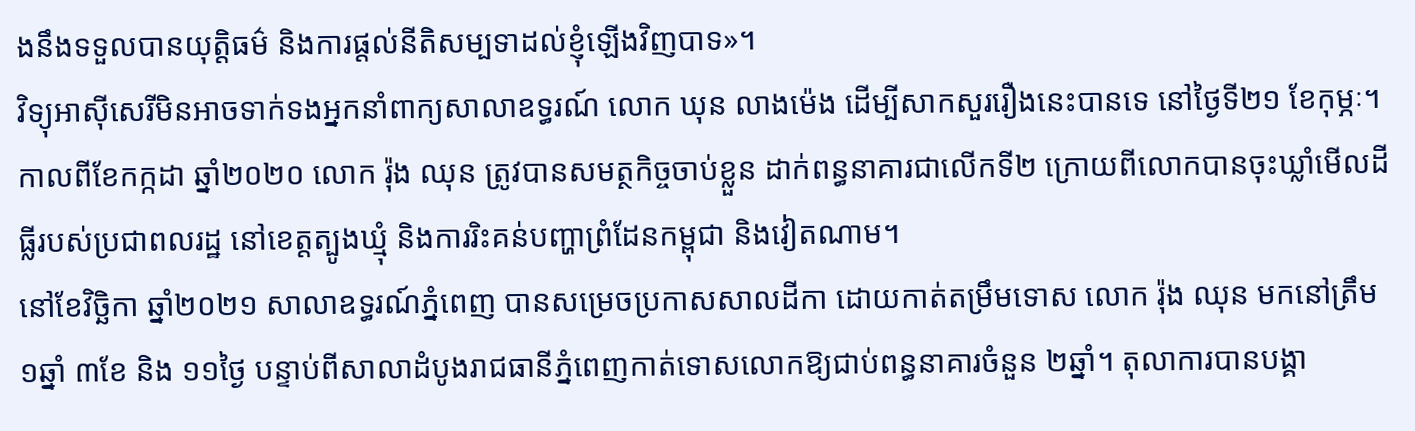ងនឹងទទួលបានយុត្តិធម៌ និងការផ្តល់នីតិសម្បទាដល់ខ្ញុំឡើងវិញបាទ»។
វិទ្យុអាស៊ីសេរីមិនអាចទាក់ទងអ្នកនាំពាក្យសាលាឧទ្ធរណ៍ លោក ឃុន លាងម៉េង ដើម្បីសាកសួររឿងនេះបានទេ នៅថ្ងៃទី២១ ខែកុម្ភៈ។
កាលពីខែកក្កដា ឆ្នាំ២០២០ លោក រ៉ុង ឈុន ត្រូវបានសមត្ថកិច្ចចាប់ខ្លួន ដាក់ពន្ធនាគារជាលើកទី២ ក្រោយពីលោកបានចុះឃ្លាំមើលដីធ្លីរបស់ប្រជាពលរដ្ឋ នៅខេត្តត្បូងឃ្មុំ និងការរិះគន់បញ្ហាព្រំដែនកម្ពុជា និងវៀតណាម។
នៅខែវិច្ឆិកា ឆ្នាំ២០២១ សាលាឧទ្ធរណ៍ភ្នំពេញ បានសម្រេចប្រកាសសាលដីកា ដោយកាត់តម្រឹមទោស លោក រ៉ុង ឈុន មកនៅត្រឹម ១ឆ្នាំ ៣ខែ និង ១១ថ្ងៃ បន្ទាប់ពីសាលាដំបូងរាជធានីភ្នំពេញកាត់ទោសលោកឱ្យជាប់ពន្ធនាគារចំនួន ២ឆ្នាំ។ តុលាការបានបង្គា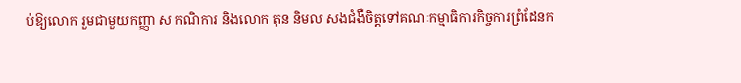ប់ឱ្យលោក រួមជាមួយកញ្ញា ស កណិការ និងលោក តុន និមល សងជំងឺចិត្តទៅគណៈកម្មាធិការកិច្ចការព្រំដែនក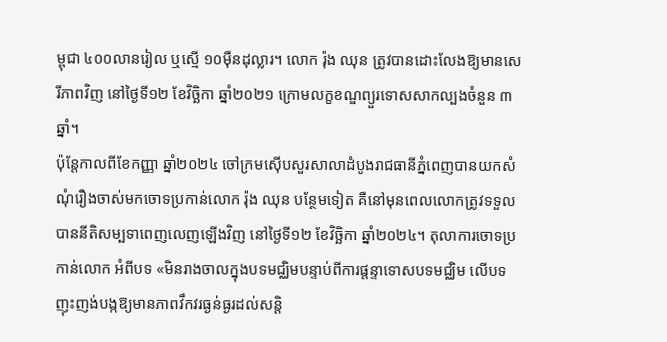ម្ពុជា ៤០០លានរៀល ឬស្មើ ១០ម៉ឺនដុល្លារ។ លោក រ៉ុង ឈុន ត្រូវបានដោះលែងឱ្យមានសេរីភាពវិញ នៅថ្ងៃទី១២ ខែវិច្ឆិកា ឆ្នាំ២០២១ ក្រោមលក្ខខណ្ឌព្យួរទោសសាកល្បងចំនួន ៣ឆ្នាំ។
ប៉ុន្តែកាលពីខែកញ្ញា ឆ្នាំ២០២៤ ចៅក្រមស៊ើបសួរសាលាដំបូងរាជធានីភ្នំពេញបានយកសំណុំរឿងចាស់មកចោទប្រកាន់លោក រ៉ុង ឈុន បន្ថែមទៀត គឺនៅមុនពេលលោកត្រូវទទួលបាននីតិសម្បទាពេញលេញឡើងវិញ នៅថ្ងៃទី១២ ខែវិច្ឆិកា ឆ្នាំ២០២៤។ តុលាការចោទប្រកាន់លោក អំពីបទ «មិនរាងចាលក្នុងបទមជ្ឈិមបន្ទាប់ពីការផ្ដន្ទាទោសបទមជ្ឈិម លើបទ ញុះញង់បង្កឱ្យមានភាពវឹកវរធ្ងន់ធ្ងរដល់សន្តិ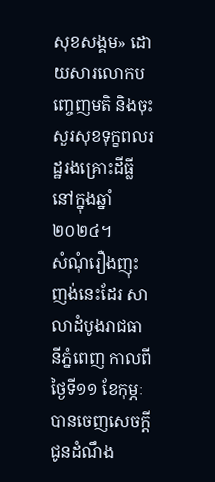សុខសង្គម» ដោយសារលោកបញ្ចេញមតិ និងចុះសួរសុខទុក្ខពលរដ្ឋរងគ្រោះដីធ្លីនៅក្នុងឆ្នាំ២០២៤។
សំណុំរឿងញុះញង់នេះដែរ សាលាដំបូងរាជធានីភ្នំពេញ កាលពីថ្ងៃទី១១ ខែកុម្ភៈ បានចេញសេចក្ដីជូនដំណឹង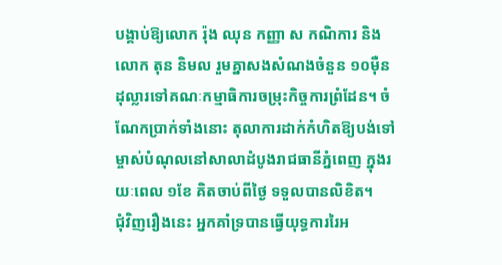បង្គាប់ឱ្យលោក រ៉ុង ឈុន កញ្ញា ស កណិការ និងលោក តុន និមល រួមគ្នាសងសំណងចំនួន ១០ម៉ឺនដុល្លារទៅគណៈកម្មាធិការចម្រុះកិច្ចការព្រំដែន។ ចំណែកប្រាក់ទាំងនោះ តុលាការដាក់កំហិតឱ្យបង់ទៅម្ចាស់បំណុលនៅសាលាដំបូងរាជធានីភ្នំពេញ ក្នុងរយៈពេល ១ខែ គិតចាប់ពីថ្ងៃ ទទួលបានលិខិត។
ជុំវិញរឿងនេះ អ្នកគាំទ្របានធ្វើយុទ្ធការរៃអ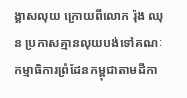ង្គាសលុយ ក្រោយពីលោក រ៉ុង ឈុន ប្រកាសគ្មានលុយបង់ទៅគណៈកម្មាធិការព្រំដែនកម្ពុជាតាមដីកា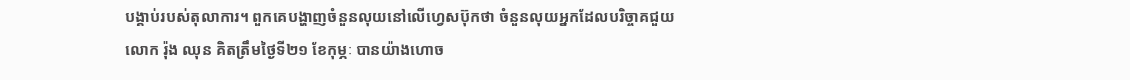បង្គាប់របស់តុលាការ។ ពួកគេបង្ហាញចំនួនលុយនៅលើហ្វេសប៊ុកថា ចំនួនលុយអ្នកដែលបរិច្ចាគជួយលោក រ៉ុង ឈុន គិតត្រឹមថ្ងៃទី២១ ខែកុម្ភៈ បានយ៉ាងហោច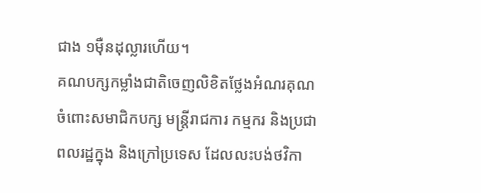ជាង ១ម៉ឺនដុល្លារហើយ។
គណបក្សកម្លាំងជាតិចេញលិខិតថ្លែងអំណរគុណ ចំពោះសមាជិកបក្ស មន្ត្រីរាជការ កម្មករ និងប្រជាពលរដ្ឋក្នុង និងក្រៅប្រទេស ដែលលះបង់ថវិកា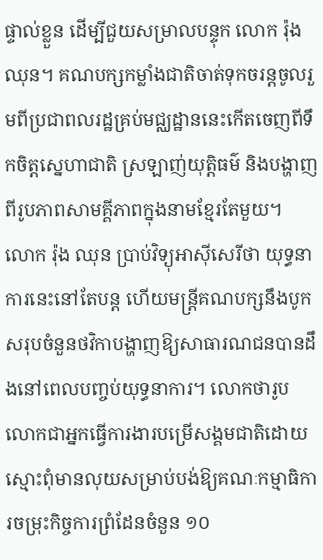ផ្ទាល់ខ្លួន ដើម្បីជួយសម្រាលបន្ទុក លោក រ៉ុង ឈុន។ គណបក្សកម្លាំងជាតិចាត់ទុកចរន្តចូលរួមពីប្រជាពលរដ្ឋគ្រប់មជ្ឈដ្ឋាននេះកើតចេញពីទឹកចិត្តស្នេហាជាតិ ស្រឡាញ់យុត្តិធម៌ និងបង្ហាញពីរូបភាពសាមគ្គីភាពក្នុងនាមខ្មែរតែមួយ។
លោក រ៉ុង ឈុន ប្រាប់វិទ្យុអាស៊ីសេរីថា យុទ្ធនាការនេះនៅតែបន្ត ហើយមន្ត្រីគណបក្សនឹងបូកសរុបចំនួនថវិកាបង្ហាញឱ្យសាធារណជនបានដឹងនៅពេលបញ្ចប់យុទ្ធនាការ។ លោកថារូបលោកជាអ្នកធ្វើការងារបម្រើសង្គមជាតិដោយស្មោះពុំមានលុយសម្រាប់បង់ឱ្យគណៈកម្មាធិការចម្រុះកិច្ចការព្រំដែនចំនួន ១០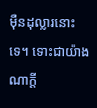ម៉ឺនដុល្លារនោះទេ។ ទោះជាយ៉ាងណាក្ដី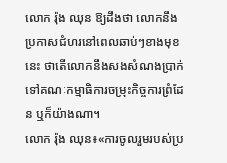លោក រ៉ុង ឈុន ឱ្យដឹងថា លោកនឹងប្រកាសជំហរនៅពេលឆាប់ៗខាងមុខនេះ ថាតើលោកនឹងសងសំណងប្រាក់ទៅគណៈកម្មាធិការចម្រុះកិច្ចការព្រំដែន ឬក៏យ៉ាងណា។
លោក រ៉ុង ឈុន៖«ការចូលរួមរបស់ប្រ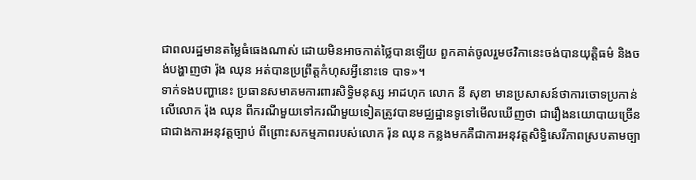ជាពលរដ្ឋមានតម្លៃធំធេងណាស់ ដោយមិនអាចកាត់ថ្លៃបានឡើយ ពួកគាត់ចូលរួមថវិកានេះចង់បានយុត្តិធម៌ និងចង់បង្ហាញថា រ៉ុង ឈុន អត់បានប្រព្រឹត្តកំហុសអ្វីនោះទេ បាទ»។
ទាក់ទងបញ្ហានេះ ប្រធានសមាគមការពារសិទ្ធិមនុស្ស អាដហុក លោក នី សុខា មានប្រសាសន៍ថាការចោទប្រកាន់លើលោក រ៉ុង ឈុន ពីករណីមួយទៅករណីមួយទៀតត្រូវបានមជ្ឈដ្ឋានទូទៅមើលឃើញថា ជារឿងនយោបាយច្រើនជាជាងការអនុវត្តច្បាប់ ពីព្រោះសកម្មភាពរបស់លោក រ៉ុន ឈុន កន្លងមកគឺជាការអនុវត្តសិទ្ធិសេរីភាពស្របតាមច្បា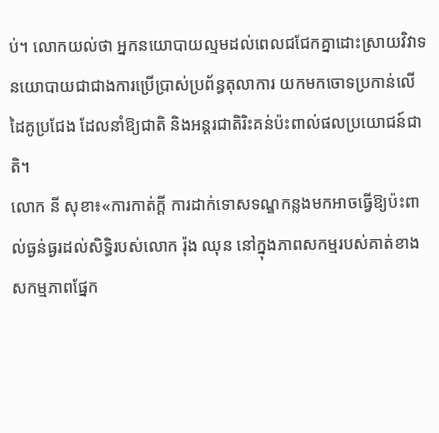ប់។ លោកយល់ថា អ្នកនយោបាយល្មមដល់ពេលជជែកគ្នាដោះស្រាយវិវាទនយោបាយជាជាងការប្រើប្រាស់ប្រព័ន្ធតុលាការ យកមកចោទប្រកាន់លើដៃគូប្រជែង ដែលនាំឱ្យជាតិ និងអន្តរជាតិរិះគន់ប៉ះពាល់ផលប្រយោជន៍ជាតិ។
លោក នី សុខា៖«ការកាត់ក្ដី ការដាក់ទោសទណ្ឌកន្លងមកអាចធ្វើឱ្យប៉ះពាល់ធ្ងន់ធ្ងរដល់សិទ្ធិរបស់លោក រ៉ុង ឈុន នៅក្នុងភាពសកម្មរបស់គាត់ខាងសកម្មភាពផ្នែក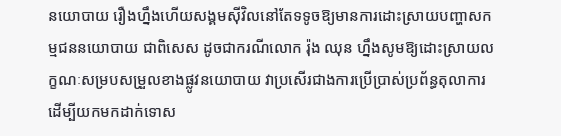នយោបាយ រឿងហ្នឹងហើយសង្គមស៊ីវិលនៅតែទទូចឱ្យមានការដោះស្រាយបញ្ហាសកម្មជននយោបាយ ជាពិសេស ដូចជាករណីលោក រ៉ុង ឈុន ហ្នឹងសូមឱ្យដោះស្រាយលក្ខណៈសម្របសម្រួលខាងផ្លូវនយោបាយ វាប្រសើរជាងការប្រើប្រាស់ប្រព័ន្ធតុលាការ ដើម្បីយកមកដាក់ទោស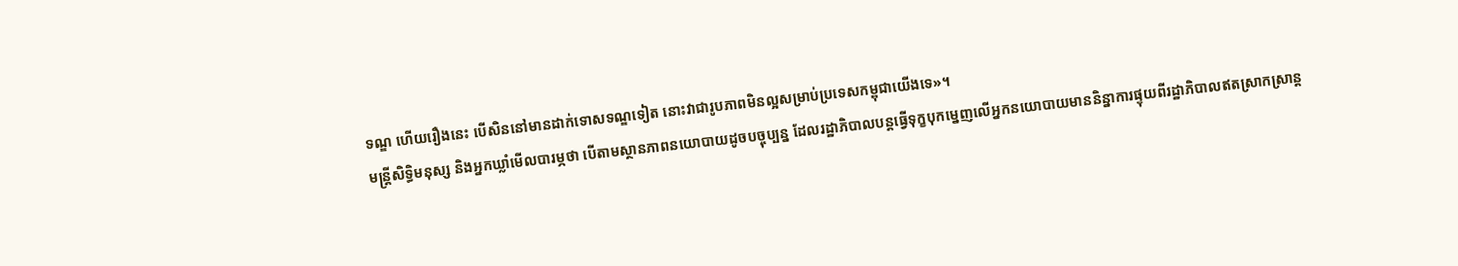ទណ្ឌ ហើយរឿងនេះ បើសិននៅមានដាក់ទោសទណ្ឌទៀត នោះវាជារូបភាពមិនល្អសម្រាប់ប្រទេសកម្ពុជាយើងទេ»។
មន្រ្តីសិទ្ធិមនុស្ស និងអ្នកឃ្លាំមើលបារម្ភថា បើតាមស្ថានភាពនយោបាយដូចបច្ចុប្បន្ន ដែលរដ្ឋាភិបាលបន្តធ្វើទុក្ខបុកម្នេញលើអ្នកនយោបាយមាននិន្នាការផ្ទុយពីរដ្ឋាភិបាលឥតស្រាកស្រាន្ត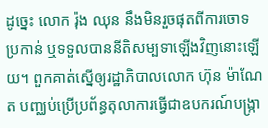ដូច្នេះ លោក រ៉ុង ឈុន នឹងមិនរួចផុតពីការចោទប្រកាន់ ឬទទួលបាននីតិសម្បទាឡើងវិញនោះឡើយ។ ពួកគាត់ស្នើឲ្យរដ្ឋាភិបាលលោក ហ៊ុន ម៉ាណែត បញ្ឈប់ប្រើប្រព័ន្ធតុលាការធ្វើជាឧបករណ៍បង្ក្រា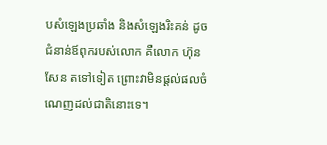បសំឡេងប្រឆាំង និងសំឡេងរិះគន់ ដូចជំនាន់ឪពុករបស់លោក គឺលោក ហ៊ុន សែន តទៅទៀត ព្រោះវាមិនផ្តល់ផលចំណេញដល់ជាតិនោះទេ។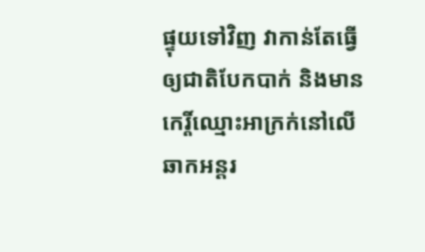ផ្ទុយទៅវិញ វាកាន់តែធ្វើឲ្យជាតិបែកបាក់ និងមានកេរ្តិ៍ឈ្មោះអាក្រក់នៅលើឆាកអន្តរ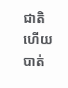ជាតិ ហើយបាត់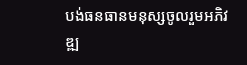បង់ធនធានមនុស្សចូលរួមអភិវឌ្ឍ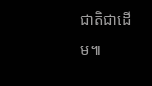ជាតិជាដើម៕